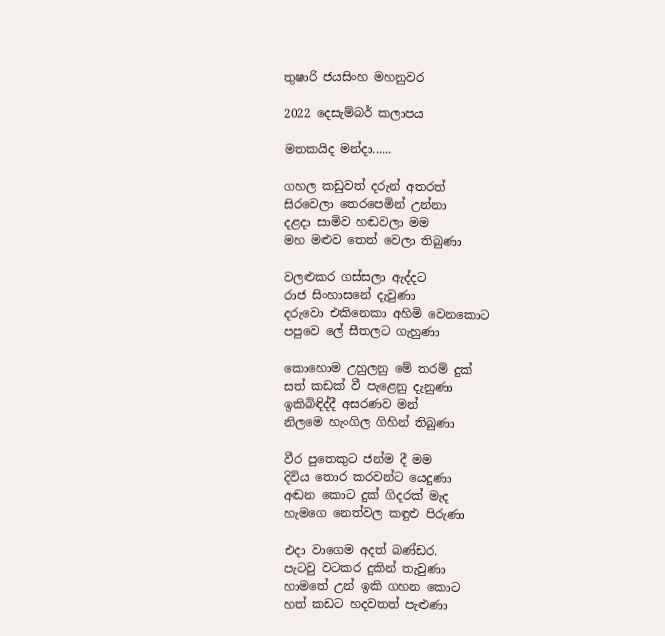තුෂාරි ජයසිංහ මහනුවර

2022 දෙසැම්බර් කලාපය

මතකයිද මන්දා......

ගහල කඩුවත් දරුන් අතරත්
සිරවෙලා තෙරපෙමින් උන්නා
දළදා සාමිව හඬවලා මම
මහ මළුව තෙත් වෙලා තිබුණා

වලළුකර ගස්සලා ඇද්දට
රාජ සිංහාසනේ දැවුණා
දරුවො එකිනෙකා අහිමි වෙනකොට
පපුවෙ ලේ සීතලට ගැහුණා

කොහොම උහුලනු මේ තරම් දුක්
සත් කඩක් වී පැළෙනු දැනුණා
ඉකිබිඳිද්දී අසරණව මන්
නිලමෙ හැංගිල ගිහින් තිබුණා

වීර පුතෙකුට ජන්ම දී මම
දිවිය තොර කරවන්ට යෙදුණා
අඬන කොට දුක් ගිදරක් මැද
හැමගෙ නෙත්වල කඳුළු පිරුණා

එදා වාගෙම අදත් බණ්ඩර.
පැටවු වටකර දුකින් තැවුණා
හාමතේ උන් ඉකි ගහන කොට
හත් කඩට හදවතත් පැළුණා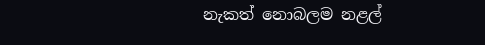නැකත් නොබලම නළල්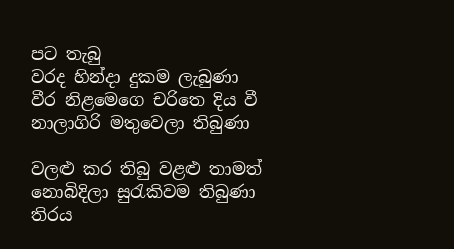පට තැබු
වරද හින්දා දුකම ලැබුණා
වීර නිළමෙගෙ චරිතෙ දිය වී
නාලාගිරි මතුවෙලා තිබුණා

වලළු කර තිබු වළළු තාමත්
නොබිදිලා සුරැකිවම තිබුණා
තිරය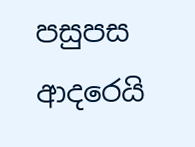පසුපස ආදරෙයි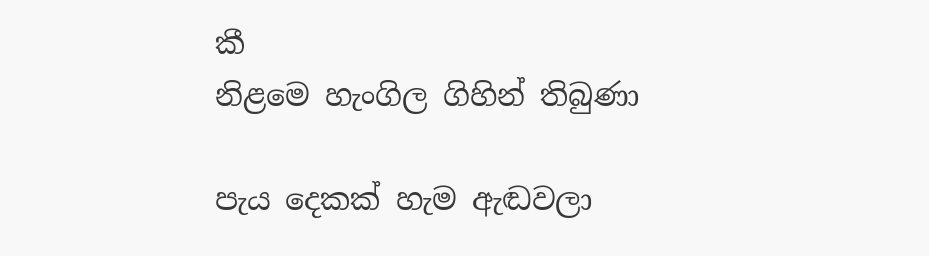කී
නිළමෙ හැංගිල ගිහින් තිබුණා

පැය දෙකක් හැම ඇඬවලා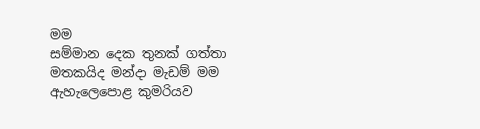මම
සම්මාන දෙක තුනක් ගත්තා
මතකයිද මන්දා මැඩම් මම
ඇහැලෙපොළ කුමරියව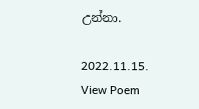උන්නා.

2022.11.15.
View Poem